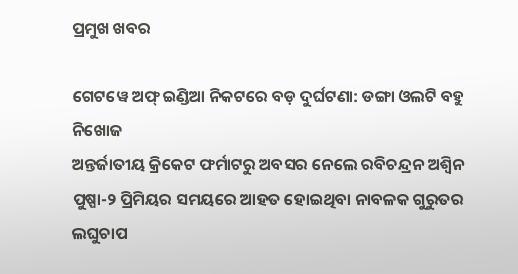ପ୍ରମୁଖ ଖବର

ଗେଟୱେ ଅଫ୍ ଇଣ୍ଡିଆ ନିକଟରେ ବଡ଼ ଦୁର୍ଘଟଣା: ଡଙ୍ଗା ଓଲଟି ବହୁ ନିଖୋଜ
ଅନ୍ତର୍ଜାତୀୟ କ୍ରିକେଟ ଫର୍ମାଟରୁ ଅବସର ନେଲେ ରବିଚନ୍ଦ୍ରନ ଅଶ୍ୱିନ
ପୁଷ୍ପା-୨ ପ୍ରିମିୟର ସମୟରେ ଆହତ ହୋଇଥିବା ନାବଳକ ଗୁରୁତର
ଲଘୁଚାପ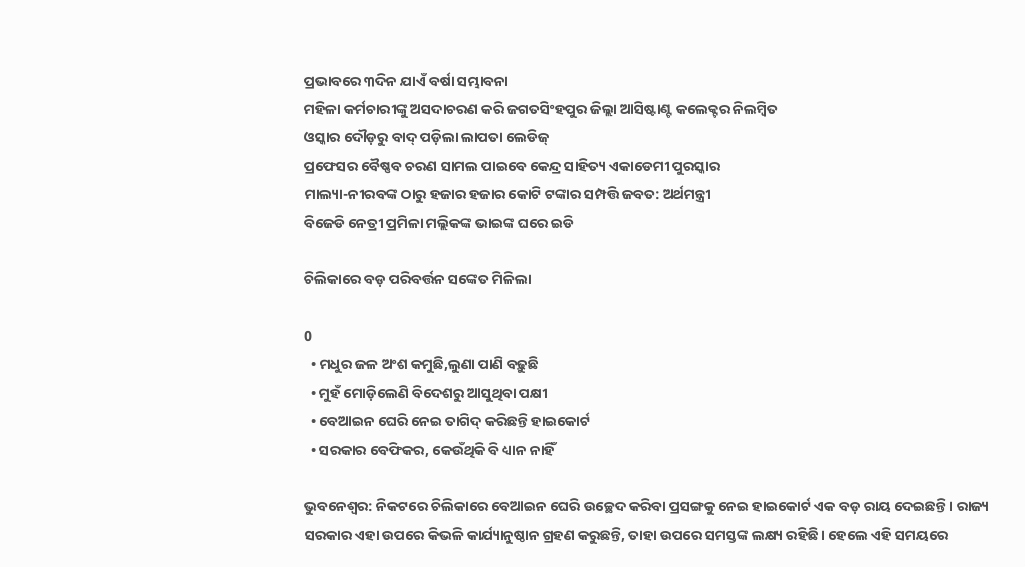ପ୍ରଭାବରେ ୩ଦିନ ଯାଏଁ ବର୍ଷା ସମ୍ଭାବନା
ମହିଳା କର୍ମଚାରୀଙ୍କୁ ଅସଦାଚରଣ କରି ଜଗତସିଂହପୁର ଜିଲ୍ଲା ଆସିଷ୍ଟାଣ୍ଟ କଲେକ୍ଟର ନିଲମ୍ବିତ
ଓସ୍କାର ଦୌଡ଼ରୁ ବାଦ୍ ପଡ଼ିଲା ଲାପତା ଲେଡିଜ୍
ପ୍ରଫେସର ବୈଷ୍ଣବ ଚରଣ ସାମଲ ପାଇବେ କେନ୍ଦ୍ର ସାହିତ୍ୟ ଏକାଡେମୀ ପୁରସ୍କାର
ମାଲ୍ୟା-ନୀରବଙ୍କ ଠାରୁ ହଜାର ହଜାର କୋଟି ଟଙ୍କାର ସମ୍ପତ୍ତି ଜବତ: ଅର୍ଥମନ୍ତ୍ରୀ
ବିଜେଡି ନେତ୍ରୀ ପ୍ରମିଳା ମଲ୍ଲିକଙ୍କ ଭାଇଙ୍କ ଘରେ ଇଡି

ଚିଲିକାରେ ବଡ଼ ପରିବର୍ତ୍ତନ ସଙ୍କେତ ମିଳିଲା

0
  • ମଧୁର ଜଳ ଅଂଶ କମୁଛି,ଲୁଣା ପାଣି ବଢ଼ୁଛି
  • ମୁହଁ ମୋଡ଼ିଲେଣି ବିଦେଶରୁ ଆସୁଥିବା ପକ୍ଷୀ
  • ବେଆଇନ ଘେରି ନେଇ ତାଗିଦ୍ କରିଛନ୍ତି ହାଇକୋର୍ଟ
  • ସରକାର ବେଫିକର, କେଉଁଥିକି ବି ଧ୍ୟାନ ନାହିଁ

ଭୁବନେଶ୍ୱର: ନିକଟରେ ଚିଲିକାରେ ବେଆଇନ ଘେରି ଉଚ୍ଛେଦ କରିବା ପ୍ରସଙ୍ଗକୁ ନେଇ ହାଇକୋର୍ଟ ଏକ ବଡ଼ ରାୟ ଦେଇଛନ୍ତି। ରାଜ୍ୟ ସରକାର ଏହା ଉପରେ କିଭଳି କାର୍ଯ୍ୟାନୁଷ୍ଠାନ ଗ୍ରହଣ କରୁଛନ୍ତି, ତାହା ଉପରେ ସମସ୍ତଙ୍କ ଲକ୍ଷ୍ୟ ରହିଛି। ହେଲେ ଏହି ସମୟରେ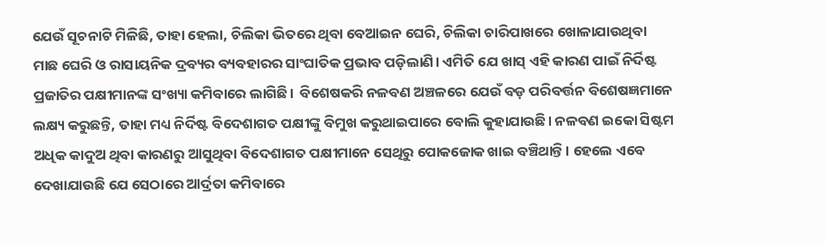ଯେଉଁ ସୂଚନାଟି ମିଳିଛି, ତାହା ହେଲା, ଚିଲିକା ଭିତରେ ଥିବା ବେଆଇନ ଘେରି, ଚିଲିକା ଚାରିପାଖରେ ଖୋଳାଯାଉଥିବା ମାଛ ଘେରି ଓ ରାସାୟନିକ ଦ୍ରବ୍ୟର ବ୍ୟବହାରର ସାଂଘାତିକ ପ୍ରଭାବ ପଡ଼ିଲାଣି। ଏମିତି ଯେ ଖାସ୍ ଏହି କାରଣ ପାଇଁ ନିର୍ଦିଷ୍ଟ ପ୍ରଜାତିର ପକ୍ଷୀମାନଙ୍କ ସଂଖ୍ୟା କମିବାରେ ଲାଗିଛି।  ବିଶେଷକରି ନଳବଣ ଅଞ୍ଚଳରେ ଯେଉଁ ବଡ଼ ପରିବର୍ତ୍ତନ ବିଶେଷଜ୍ଞମାନେ ଲକ୍ଷ୍ୟ କରୁଛନ୍ତି, ତାହା ମଧ୍ୟ ନିର୍ଦିଷ୍ଟ ବିଦେଶାଗତ ପକ୍ଷୀଙ୍କୁ ବିମୁଖ କରୁଥାଇପାରେ ବୋଲି କୁହାଯାଉଛି। ନଳବଣ ଇକୋ ସିଷ୍ଟମ ଅଧିକ କାଦୁଅ ଥିବା କାରଣରୁ ଆସୁଥିବା ବିଦେଶାଗତ ପକ୍ଷୀମାନେ ସେଥିରୁ ପୋକଜୋକ ଖାଇ ବଞ୍ଚିଥାନ୍ତି। ହେଲେ ଏବେ ଦେଖାଯାଉଛି ଯେ ସେଠାରେ ଆର୍ଦ୍ରତା କମିବାରେ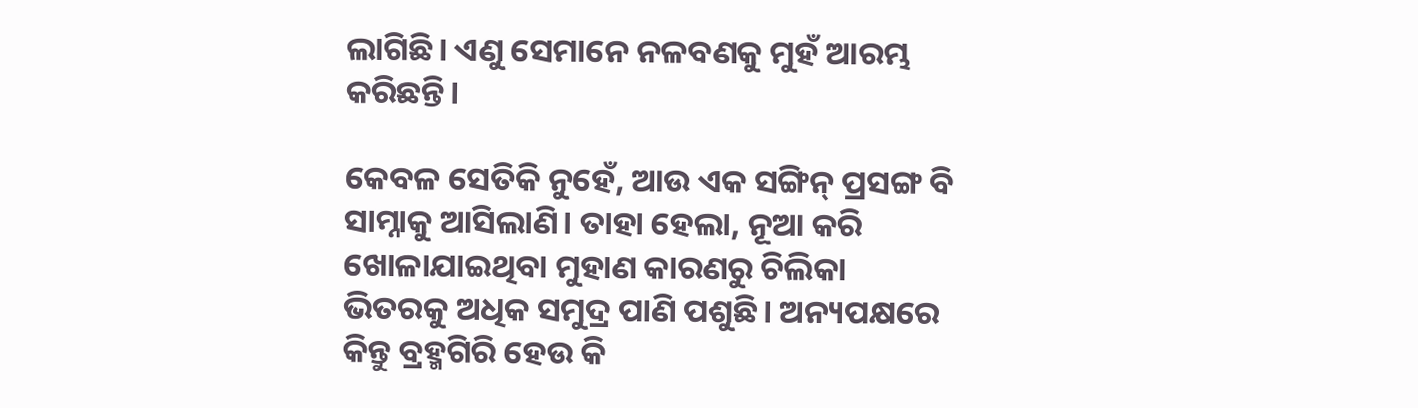ଲାଗିଛି। ଏଣୁ ସେମାନେ ନଳବଣକୁ ମୁହଁ ଆରମ୍ଭ କରିଛନ୍ତି।

କେବଳ ସେତିକି ନୁହେଁ, ଆଉ ଏକ ସଙ୍ଗିନ୍ ପ୍ରସଙ୍ଗ ବି ସାମ୍ନାକୁ ଆସିଲାଣି। ତାହା ହେଲା, ନୂଆ କରି ଖୋଳାଯାଇଥିବା ମୁହାଣ କାରଣରୁ ଚିଲିକା ଭିତରକୁ ଅଧିକ ସମୁଦ୍ର ପାଣି ପଶୁଛି। ଅନ୍ୟପକ୍ଷରେ କିନ୍ତୁ ବ୍ରହ୍ମଗିରି ହେଉ କି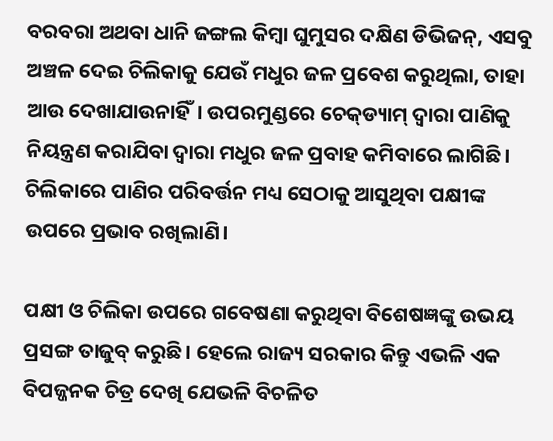ବରବରା ଅଥବା ଧାନି ଜଙ୍ଗଲ କିମ୍ବା ଘୁମୁସର ଦକ୍ଷିଣ ଡିଭିଜନ୍, ଏସବୁ ଅଞ୍ଚଳ ଦେଇ ଚିଲିକାକୁ ଯେଉଁ ମଧୁର ଜଳ ପ୍ରବେଶ କରୁଥିଲା, ତାହା ଆଉ ଦେଖାଯାଉନାହିଁ। ଉପରମୁଣ୍ଡରେ ଚେକ୍‌ଡ୍ୟାମ୍ ଦ୍ବାରା ପାଣିକୁ ନିୟନ୍ତ୍ରଣ କରାଯିବା ଦ୍ବାରା ମଧୁର ଜଳ ପ୍ରବାହ କମିବାରେ ଲାଗିଛି। ଚିଲିକାରେ ପାଣିର ପରିବର୍ତ୍ତନ ମଧ୍ୟ ସେଠାକୁ ଆସୁଥିବା ପକ୍ଷୀଙ୍କ ଉପରେ ପ୍ରଭାବ ରଖିଲାଣି।

ପକ୍ଷୀ ଓ ଚିଲିକା ଉପରେ ଗବେଷଣା କରୁଥିବା ବିଶେଷଜ୍ଞଙ୍କୁ ଉଭୟ ପ୍ରସଙ୍ଗ ତାଜୁବ୍ କରୁଛି। ହେଲେ ରାଜ୍ୟ ସରକାର କିନ୍ତୁ ଏଭଳି ଏକ ବିପଜ୍ଜନକ ଚିତ୍ର ଦେଖି ଯେଭଳି ବିଚଳିତ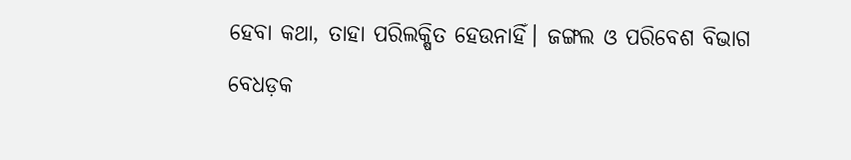ହେବା କଥା, ତାହା ପରିଲକ୍ଷିତ ହେଉନାହିଁ। ଜଙ୍ଗଲ ଓ ପରିବେଶ ବିଭାଗ ବେଧଡ଼କ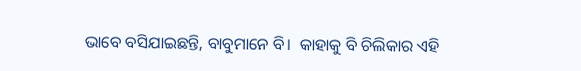ଭାବେ ବସିଯାଇଛନ୍ତି, ବାବୁମାନେ ବି।  କାହାକୁ ବି ଚିଲିକାର ଏହି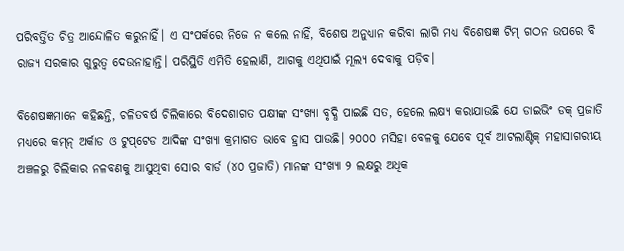ପରିବର୍ତ୍ତିତ ଚିତ୍ର ଆନ୍ଦୋଳିତ କରୁନାହିଁ। ଏ ସଂପର୍କରେ ନିଜେ ନ କଲେ ନାହିଁ, ବିଶେଷ ଅନୁଧ୍ୟାନ କରିବା ଲାଗି ମଧ୍ୟ ବିଶେଷଜ୍ଞ ଟିମ୍ ଗଠନ ଉପରେ ବି ରାଜ୍ୟ ସରକାର ଗୁରୁତ୍ବ ଦେଉନାହାନ୍ତି। ପରିସ୍ଥିତି ଏମିତି ହେଲାଣି, ଆଗକୁ ଏଥିପାଇଁ ମୂଲ୍ୟ ଦେବାକୁ ପଡ଼ିବ।

ବିଶେଷଜ୍ଞମାନେ କହିଛନ୍ତି, ଚଳିତବର୍ଷ ଚିଲିକାରେ ବିଦେଶାଗତ ପକ୍ଷୀଙ୍କ ସଂଖ୍ୟା ବୃଦ୍ଧି ପାଇଛି ସତ, ହେଲେ ଲକ୍ଷ୍ୟ କରାଯାଉଛି ଯେ ଡାଇଭିଂ ଡକ୍ ପ୍ରଜାତି ମଧ୍ୟରେ କମ୍‌ନ୍ ଅର୍କାଡ ଓ ଟୁପ୍‌ଟେଡ ଆଦିଙ୍କ ସଂଖ୍ୟା କ୍ରମାଗତ ଭାବେ ହ୍ରାସ ପାଉଛି। ୨୦୦୦ ମସିହା ବେଳକୁ ଯେବେ ପୂର୍ବ ଆଟଲାଣ୍ଟିକ୍ ମହାସାଗରୀୟ ଅଞ୍ଚଳରୁ ଚିଲିକାର ନଳବଣକୁ ଆସୁଥିବା ସୋର ବାର୍ଡ (୪୦ ପ୍ରଜାତି) ମାନଙ୍କ ସଂଖ୍ୟା ୨ ଲକ୍ଷରୁ ଅଧିକ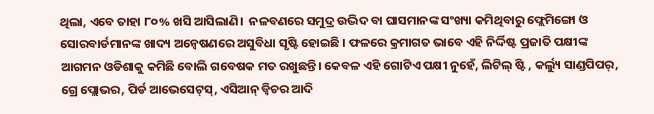ଥିଲା, ଏବେ ତାହା ୮୦% ଖସି ଆସିଲାଣି।  ନଳବଣରେ ସମୁଦ୍ର ଉଦ୍ଭିଦ ବା ଘାସମାନଙ୍କ ସଂଖ୍ୟା କମିଥିବାରୁ ଫ୍ଲେମିଙ୍ଗୋ ଓ ସୋରବାର୍ଡମାନଙ୍କ ଖାଦ୍ୟ ଅନ୍ୱେଷଣରେ ଅସୁବିଧା ସୃଷ୍ଟି ହୋଇଛି । ଫଳରେ କ୍ରମାଗତ ଭାବେ ଏହି ନିର୍ଦ୍ଦିଷ୍ଟ ପ୍ରଜାତି ପକ୍ଷୀଙ୍କ ଆଗମନ ଓଡିଶାକୁ କମିଛି ବୋଲି ଗବେଷକ ମତ ରଖୁଛନ୍ତି। କେବଳ ଏହି ଗୋଟିଏ ପକ୍ଷୀ ନୁହେଁ, ଲିଟିଲ୍ ଷ୍ଟି , କର୍ଲ୍ୟୁ ସାଣ୍ଡପିପର୍‌, ଗ୍ରେ ପ୍ଲୋଭର, ପିର୍ଡ ଆଭେସେଟ୍‌ସ୍‌, ଏସିଆନ୍ ଡ୍ୱିଚର ଆଦି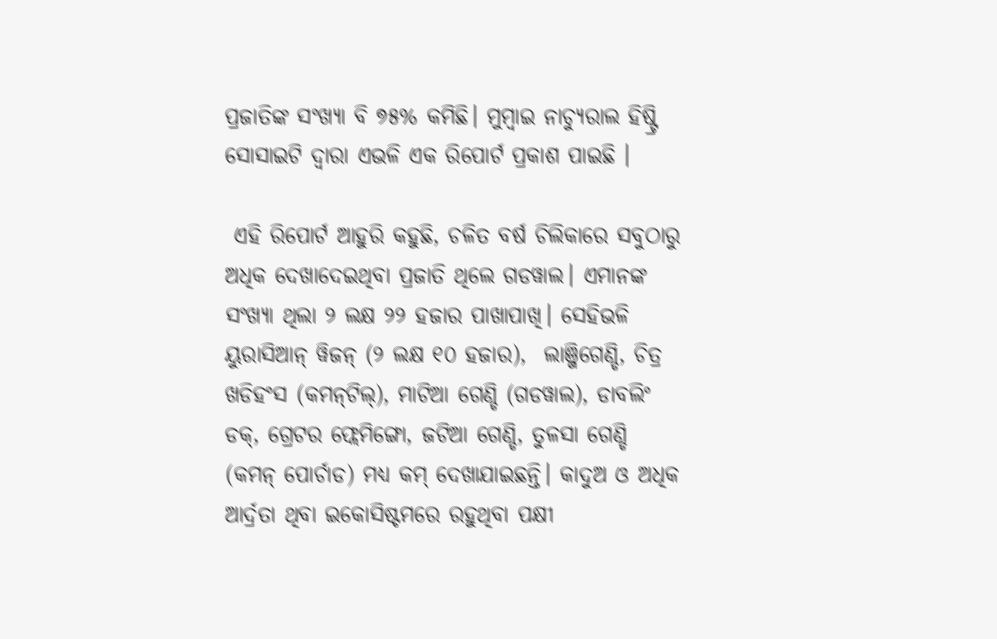ପ୍ରଜାତିଙ୍କ ସଂଖ୍ୟା ବି ୭୫% କମିଛି। ମୁମ୍ବାଇ ନାଚ୍ୟୁରାଲ ହିଷ୍ଟ୍ରି ସୋସାଇଟି ଦ୍ୱାରା ଏଭଳି ଏକ ରିପୋର୍ଟ ପ୍ରକାଶ ପାଇଛି ।

 ଏହି ରିପୋର୍ଟ ଆହୁରି କହୁଛି, ଚଳିତ ବର୍ଷ ଚିଲିକାରେ ସବୁଠାରୁ ଅଧିକ ଦେଖାଦେଇଥିବା ପ୍ରଜାତି ଥିଲେ ଗଡୱାଲ। ଏମାନଙ୍କ ସଂଖ୍ୟା ଥିଲା ୨ ଲକ୍ଷ ୨୨ ହଜାର ପାଖାପାଖି। ସେହିଭଳି ୟୁରାସିଆନ୍ ୱିଜନ୍ (୨ ଲକ୍ଷ ୧୦ ହଜାର),  ଲାଞ୍ଜିଗେଣ୍ଡି, ଚିତ୍ର ଖଡିହଂସ (କମନ୍‌ଟିଲ୍‌), ମାଟିଆ ଗେଣ୍ଡି (ଗଡୱାଲ), ଡାବଲିଂ ଡକ୍‌, ଗ୍ରେଟର ଫ୍ଲେମିଙ୍ଗୋ, ଜଟିଆ ଗେଣ୍ଡି, ତୁଳସା ଗେଣ୍ଡି (କମନ୍ ପୋର୍ଚାଡ) ମଧ୍ୟ କମ୍ ଦେଖାଯାଇଛନ୍ତି। କାଦୁଅ ଓ ଅଧିକ ଆର୍ଦ୍ରତା ଥିବା ଇକୋସିଷ୍ଟମରେ ରହୁଥିବା ପକ୍ଷୀ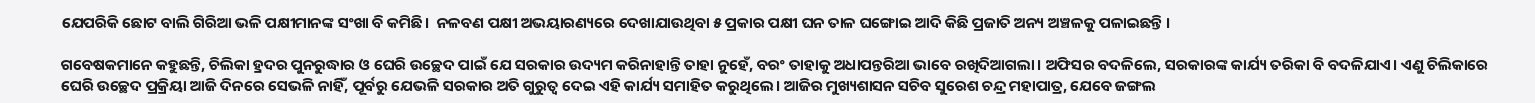ଯେପରିକି ଛୋଟ ବାଲି ଗିରିଆ ଭଳି ପକ୍ଷୀମାନଙ୍କ ସଂଖା ବି କମିଛି।  ନଳବଣ ପକ୍ଷୀ ଅଭୟାରଣ୍ୟରେ ଦେଖାଯାଉଥିବା ୫ ପ୍ରକାର ପକ୍ଷୀ ଘନ ତାଳ ଘଙ୍ଗୋଇ ଆଦି କିଛି ପ୍ରଜାତି ଅନ୍ୟ ଅଞ୍ଚଳକୁ ପଳାଇଛନ୍ତି ।

ଗବେଷକମାନେ କହୁଛନ୍ତି, ଚିଲିକା ହ୍ରଦର ପୁନରୁଦ୍ଧାର ଓ ଘେରି ଉଚ୍ଛେଦ ପାଇଁ ଯେ ସରକାର ଉଦ୍ୟମ କରିନାହାନ୍ତି ତାହା ନୁହେଁ, ବରଂ ତାହାକୁ ଅଧାପନ୍ତରିଆ ଭାବେ ରଖିଦିଆଗଲା। ଅଫିସର ବଦଳିଲେ, ସରକାରଙ୍କ କାର୍ଯ୍ୟ ତରିକା ବି ବଦଳିଯାଏ। ଏଣୁ ଚିଲିକାରେ ଘେରି ଉଚ୍ଛେଦ ପ୍ରକ୍ରିୟା ଆଜି ଦିନରେ ସେଭଳି ନାହିଁ, ପୂର୍ବରୁ ଯେଭଳି ସରକାର ଅତି ଗୁରୁତ୍ବ ଦେଇ ଏହି କାର୍ଯ୍ୟ ସମାହିତ କରୁଥିଲେ। ଆଜିର ମୁଖ୍ୟଶାସନ ସଚିବ ସୁରେଶ ଚନ୍ଦ୍ର ମହାପାତ୍ର, ଯେବେ ଜଙ୍ଗଲ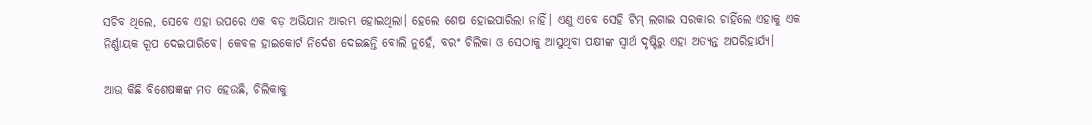ସଚିବ ଥିଲେ, ସେବେ ଏହା ଉପରେ ଏକ ବଡ଼ ଅଭିଯାନ ଆରମ୍ଭ ହୋଇଥିଲା। ହେଲେ ଶେଷ ହୋଇପାରିଲା ନାହିଁ। ଏଣୁ ଏବେ ସେହି ଟିମ୍ ଲଗାଇ ସରକାର ଚାହିଁଲେ ଏହାକୁ ଏକ ନିର୍ଣ୍ଣାୟକ ରୂପ ଦେଇପାରିବେ। କେବଳ ହାଇକୋର୍ଟ ନିର୍ଦେଶ ଦେଇଛନ୍ତି ବୋଲି ନୁହେଁ, ବରଂ ଚିଲିକା ଓ ସେଠାକୁ ଆସୁଥିବା ପକ୍ଷୀଙ୍କ ସ୍ବାର୍ଥ ଦୃଷ୍ଟିରୁ ଏହା ଅତ୍ୟନ୍ତ ଅପରିହାର୍ଯ୍ୟ।

ଆଉ କିଛି ବିଶେଷଜ୍ଞଙ୍କ ମତ ହେଉଛି, ଚିଲିକାକୁ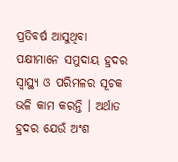ପ୍ରତିବର୍ଷ ଆସୁଥିବା ପକ୍ଷୀମାନେ ସମୁଦାୟ ହ୍ରଦର ସ୍ୱାସ୍ଥ୍ୟ ଓ ପରିମଳର ସୂଚକ ଭଳି କାମ କରନ୍ତି । ଅର୍ଥାତ ହ୍ରଦର ଯେଉଁ ଅଂଶ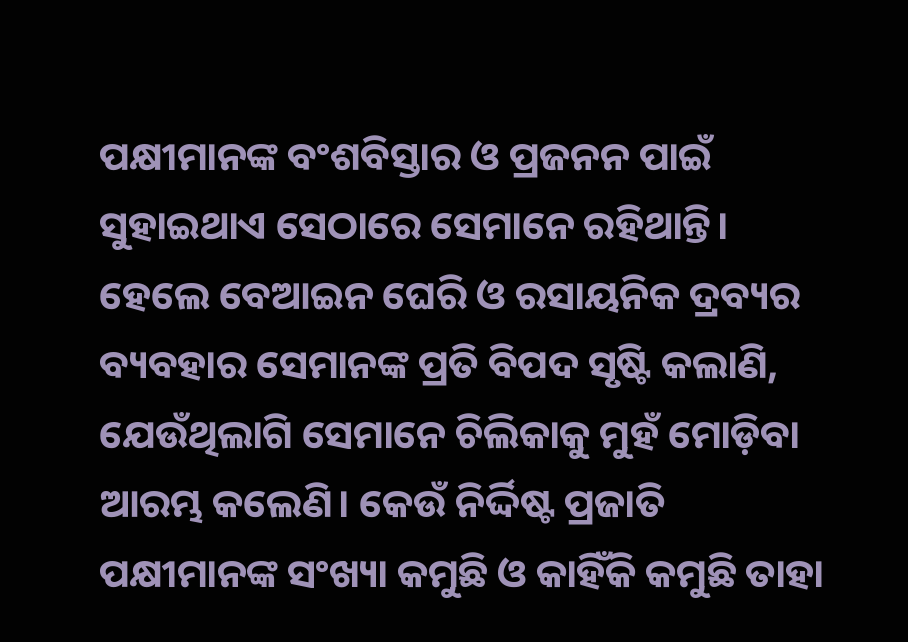ପକ୍ଷୀମାନଙ୍କ ବଂଶବିସ୍ତାର ଓ ପ୍ରଜନନ ପାଇଁ ସୁହାଇଥାଏ ସେଠାରେ ସେମାନେ ରହିଥାନ୍ତି। ହେଲେ ବେଆଇନ ଘେରି ଓ ରସାୟନିକ ଦ୍ରବ୍ୟର ବ୍ୟବହାର ସେମାନଙ୍କ ପ୍ରତି ବିପଦ ସୃଷ୍ଟି କଲାଣି, ଯେଉଁଥିଲାଗି ସେମାନେ ଚିଲିକାକୁ ମୁହଁ ମୋଡ଼ିବା ଆରମ୍ଭ କଲେଣି। କେଉଁ ନିର୍ଦ୍ଦିଷ୍ଟ ପ୍ରଜାତି ପକ୍ଷୀମାନଙ୍କ ସଂଖ୍ୟା କମୁଛି ଓ କାହିଁକି କମୁଛି ତାହା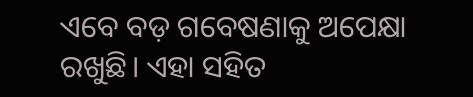ଏବେ ବଡ଼ ଗବେଷଣାକୁ ଅପେକ୍ଷା ରଖୁଛି। ଏହା ସହିତ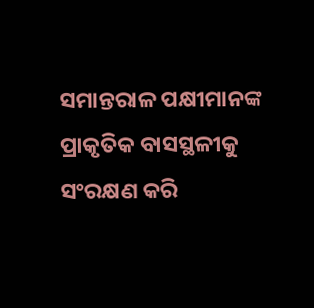ସମାନ୍ତରାଳ ପକ୍ଷୀମାନଙ୍କ ପ୍ରାକୃତିକ ବାସସ୍ଥଳୀକୁ ସଂରକ୍ଷଣ କରି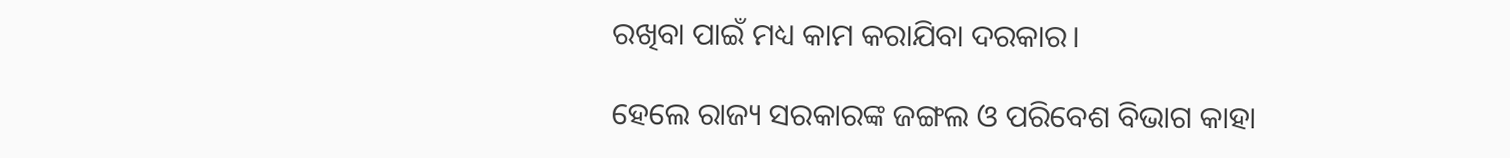ରଖିବା ପାଇଁ ମଧ୍ୟ କାମ କରାଯିବା ଦରକାର।

ହେଲେ ରାଜ୍ୟ ସରକାରଙ୍କ ଜଙ୍ଗଲ ଓ ପରିବେଶ ବିଭାଗ କାହା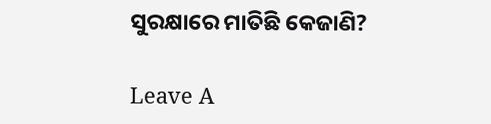ସୁରକ୍ଷାରେ ମାତିଛି କେଜାଣି?

Leave A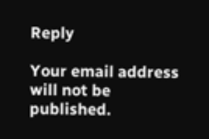Reply

Your email address will not be published.